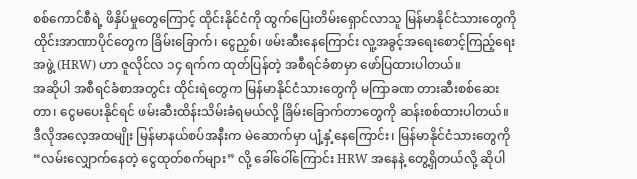စစ်ကောင်စီရဲ့ ဖိနှိပ်မှုတွေကြောင့် ထိုင်းနိုင်ငံကို ထွက်ပြေးတိမ်းရှောင်လာသူ မြန်မာနိုင်ငံသားတွေကို ထိုင်းအာဏာပိုင်တွေက ခြိမ်းခြောက်၊ ငွေညှစ်၊ ဖမ်းဆီးနေကြောင်း လူ့အခွင့်အရေးစောင့်ကြည့်ရေးအဖွဲ့ (HRW) ဟာ ဇူလိုင်လ ၁၄ ရက်က ထုတ်ပြန်တဲ့ အစီရင်ခံစာမှာ ဖော်ပြထားပါတယ်။
အဆိုပါ အစီရင်ခံစာအတွင်း ထိုင်းရဲတွေက မြန်မာနိုင်ငံသားတွေကို မကြာခဏ တားဆီးစစ်ဆေးတာ၊ ငွေမပေးနိုင်ရင် ဖမ်းဆီးထိန်းသိမ်းခံရမယ်လို့ ခြိမ်းခြောက်တာတွေကို ဆန်းစစ်ထားပါတယ်။
ဒီလိုအလေ့အထမျိုး မြန်မာနယ်စပ်အနီးက မဲဆောက်မှာ ပျံ့နှံ့နေကြောင်း၊ မြန်မာနိုင်ငံသားတွေကို “လမ်းလျှောက်နေတဲ့ ငွေထုတ်စက်များ” လို့ ခေါ်ဝေါ်ကြောင်း HRW အနေနဲ့ တွေ့ရှိတယ်လို့ ဆိုပါ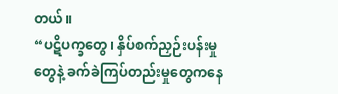တယ်။
“ပဋိပက္ခတွေ၊ နှိပ်စက်ညှဉ်းပန်းမှုတွေနဲ့ ခက်ခဲကြပ်တည်းမှုတွေကနေ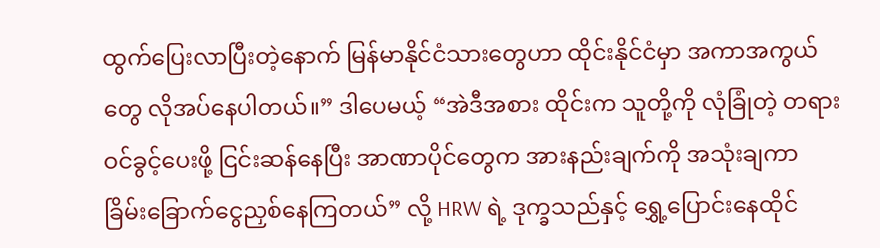ထွက်ပြေးလာပြီးတဲ့နောက် မြန်မာနိုင်ငံသားတွေဟာ ထိုင်းနိုင်ငံမှာ အကာအကွယ်တွေ လိုအပ်နေပါတယ်။” ဒါပေမယ့် “အဲဒီအစား ထိုင်းက သူတို့ကို လုံခြုံတဲ့ တရားဝင်ခွင့်ပေးဖို့ ငြင်းဆန်နေပြီး အာဏာပိုင်တွေက အားနည်းချက်ကို အသုံးချကာ ခြိမ်းခြောက်ငွေညှစ်နေကြတယ်” လို့ HRW ရဲ့ ဒုက္ခသည်နှင့် ရွှေ့ပြောင်းနေထိုင်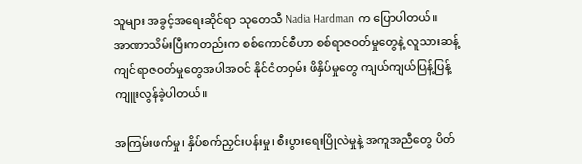သူများ အခွင့်အရေးဆိုင်ရာ သုတေသီ Nadia Hardman က ပြောပါတယ်။
အာဏာသိမ်းပြီးကတည်းက စစ်ကောင်စီဟာ စစ်ရာဇဝတ်မှုတွေနဲ့ လူသားဆန့်ကျင်ရာဇဝတ်မှုတွေအပါအဝင် နိုင်ငံတဝှမ်း ဖိနှိပ်မှုတွေ ကျယ်ကျယ်ပြန့်ပြန့် ကျူးလွန်ခဲ့ပါတယ်။

အကြမ်းဖက်မှု၊ နှိပ်စက်ညှင်းပန်းမှု၊ စီးပွားရေးပြိုလဲမှုနဲ့ အကူအညီတွေ ပိတ်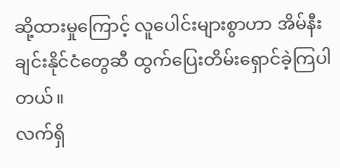ဆို့ထားမှုကြောင့် လူပေါင်းများစွာဟာ အိမ်နီးချင်းနိုင်ငံတွေဆီ ထွက်ပြေးတိမ်းရှောင်ခဲ့ကြပါတယ်။
လက်ရှိ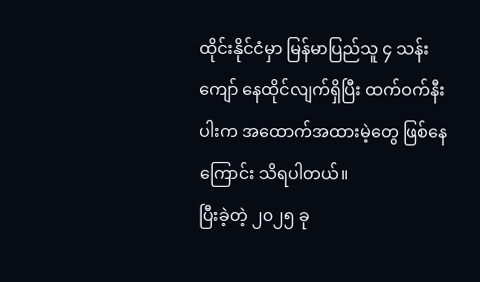ထိုင်းနိုင်ငံမှာ မြန်မာပြည်သူ ၄ သန်းကျော် နေထိုင်လျက်ရှိပြီး ထက်ဝက်နီးပါးက အထောက်အထားမဲ့တွေ ဖြစ်နေကြောင်း သိရပါတယ်။
ပြီးခဲ့တဲ့ ၂၀၂၅ ခု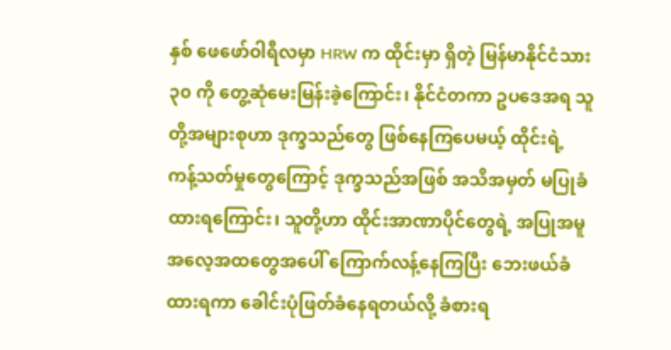နှစ် ဖေဖော်ဝါရီလမှာ HRW က ထိုင်းမှာ ရှိတဲ့ မြန်မာနိုင်ငံသား ၃၀ ကို တွေ့ဆုံမေးမြန်းခဲ့ကြောင်း၊ နိုင်ငံတကာ ဥပဒေအရ သူတို့အများစုဟာ ဒုက္ခသည်တွေ ဖြစ်နေကြပေမယ့် ထိုင်းရဲ့ ကန့်သတ်မှုတွေကြောင့် ဒုက္ခသည်အဖြစ် အသိအမှတ် မပြုခံထားရကြောင်း၊ သူတို့ဟာ ထိုင်းအာဏာပိုင်တွေရဲ့ အပြုအမူ အလေ့အထတွေအပေါ် ကြောက်လန့်နေကြပြီး ဘေးဖယ်ခံထားရကာ ခေါင်းပုံဖြတ်ခံနေရတယ်လို့ ခံစားရ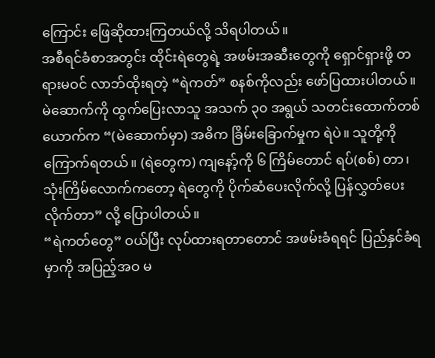ကြောင်း ဖြေဆိုထားကြတယ်လို့ သိရပါတယ်။
အစီရင်ခံစာအတွင်း ထိုင်းရဲတွေရဲ့ အဖမ်းအဆီးတွေကို ရှောင်ရှားဖို့ တရားမဝင် လာဘ်ထိုးရတဲ့ “ရဲကတ်” စနစ်ကိုလည်း ဖော်ပြထားပါတယ်။
မဲဆောက်ကို ထွက်ပြေးလာသူ အသက် ၃၀ အရွယ် သတင်းထောက်တစ်ယောက်က “(မဲဆောက်မှာ) အဓိက ခြိမ်းခြောက်မှုက ရဲပဲ။ သူတို့ကို ကြောက်ရတယ်။ (ရဲတွေက) ကျနော့်ကို ၆ ကြိမ်တောင် ရပ်(စစ်) တာ၊ သုံးကြိမ်လောက်ကတော့ ရဲတွေကို ပိုက်ဆံပေးလိုက်လို့ ပြန်လွှတ်ပေးလိုက်တာ” လို့ ပြောပါတယ်။
“ရဲကတ်တွေ” ဝယ်ပြီး လုပ်ထားရတာတောင် အဖမ်းခံရရင် ပြည်နှင်ခံရမှာကို အပြည့်အဝ မ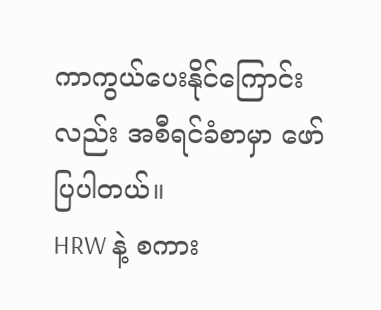ကာကွယ်ပေးနိုင်ကြောင်းလည်း အစီရင်ခံစာမှာ ဖော်ပြပါတယ်။
HRW နဲ့ စကား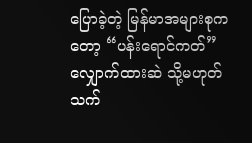ပြောခဲ့တဲ့ မြန်မာအများစုကတော့ “ပန်းရောင်ကတ်” လျှောက်ထားဆဲ သို့မဟုတ် သက်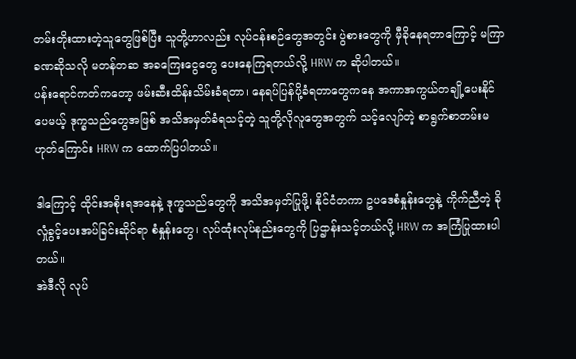တမ်းတိုးထားတဲ့သူတွေဖြစ်ပြီး သူတို့ဟာလည်း လုပ်ငန်းစဉ်တွေအတွင်း ပွဲစားတွေကို မှီခိုနေရတာကြောင့် မကြာခဏဆိုသလို မတန်တဆ အခကြေးငွေတွေ ပေးနေကြရတယ်လို့ HRW က ဆိုပါတယ်။
ပန်းရောင်ကတ်ကတော့ ဖမ်းဆီးထိန်းသိမ်းခံရတာ၊ နေရပ်ပြန်ပို့ခံရတာတွေကနေ အကာအကွယ်တချို့ပေးနိုင်ပေမယ့် ဒုက္ခသည်တွေအဖြစ် အသိအမှတ်ခံရသင့်တဲ့ သူတို့လိုလူတွေအတွက် သင့်လျော်တဲ့ စာရွက်စာတမ်းမဟုတ်ကြောင်း HRW က ထောက်ပြပါတယ်။

ဒါကြောင့် ထိုင်းအစိုးရအနေနဲ့ ဒုက္ခသည်တွေကို အသိအမှတ်ပြုဖို့၊ နိုင်ငံတကာ ဥပဒေစံနှုန်းတွေနဲ့ ကိုက်ညီတဲ့ ခိုလှုံခွင့်ပေးအပ်ခြင်းဆိုင်ရာ စံနှုန်းတွေ၊ လုပ်ထုံးလုပ်နည်းတွေကို ပြဌာန်းသင့်တယ်လို့ HRW က အကြံပြုထားပါတယ်။
အဲဒီလို လုပ်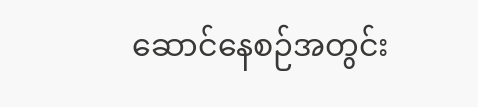ဆောင်နေစဉ်အတွင်း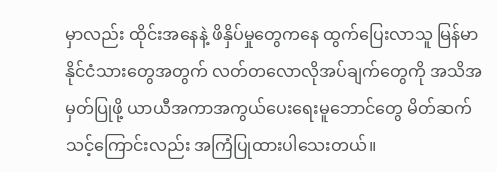မှာလည်း ထိုင်းအနေနဲ့ ဖိနှိပ်မှုတွေကနေ ထွက်ပြေးလာသူ မြန်မာနိုင်ငံသားတွေအတွက် လတ်တလောလိုအပ်ချက်တွေကို အသိအမှတ်ပြုဖို့ ယာယီအကာအကွယ်ပေးရေးမူဘောင်တွေ မိတ်ဆက်သင့်ကြောင်းလည်း အကြံပြုထားပါသေးတယ်။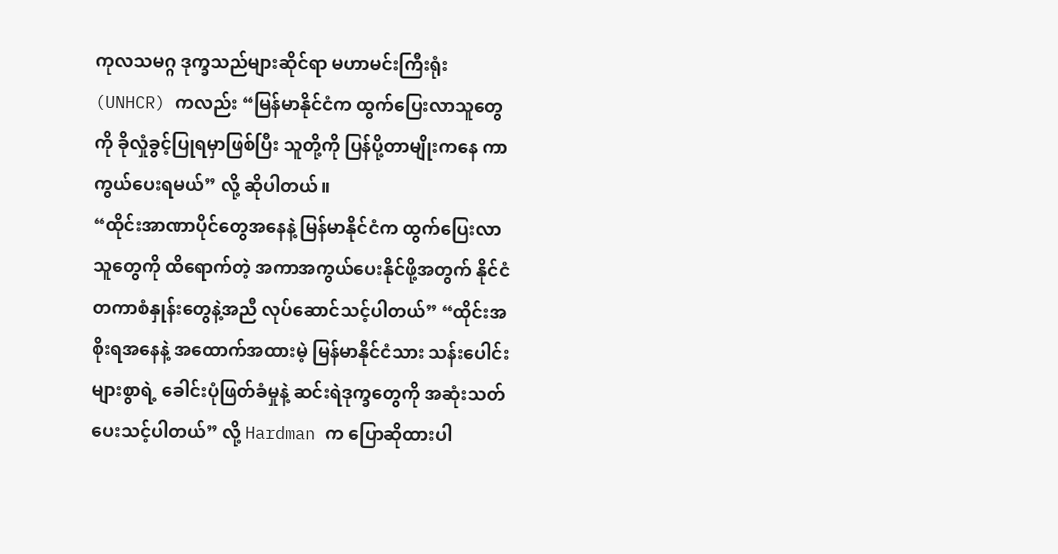ကုလသမဂ္ဂ ဒုက္ခသည်များဆိုင်ရာ မဟာမင်းကြီးရုံး (UNHCR) ကလည်း “မြန်မာနိုင်ငံက ထွက်ပြေးလာသူတွေကို ခိုလှုံခွင့်ပြုရမှာဖြစ်ပြီး သူတို့ကို ပြန်ပို့တာမျိုးကနေ ကာကွယ်ပေးရမယ်” လို့ ဆိုပါတယ်။
“ထိုင်းအာဏာပိုင်တွေအနေနဲ့ မြန်မာနိုင်ငံက ထွက်ပြေးလာသူတွေကို ထိရောက်တဲ့ အကာအကွယ်ပေးနိုင်ဖို့အတွက် နိုင်ငံတကာစံနှုန်းတွေနဲ့အညီ လုပ်ဆောင်သင့်ပါတယ်” “ထိုင်းအစိုးရအနေနဲ့ အထောက်အထားမဲ့ မြန်မာနိုင်ငံသား သန်းပေါင်းများစွာရဲ့ ခေါင်းပုံဖြတ်ခံမှုနဲ့ ဆင်းရဲဒုက္ခတွေကို အဆုံးသတ်ပေးသင့်ပါတယ်” လို့ Hardman က ပြောဆိုထားပါ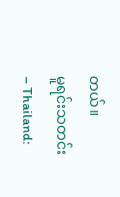တယ်။
မူရင်းသတင်း – Thailand: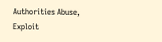Authorities Abuse, Exploit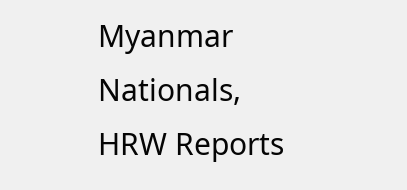Myanmar Nationals, HRW Reports